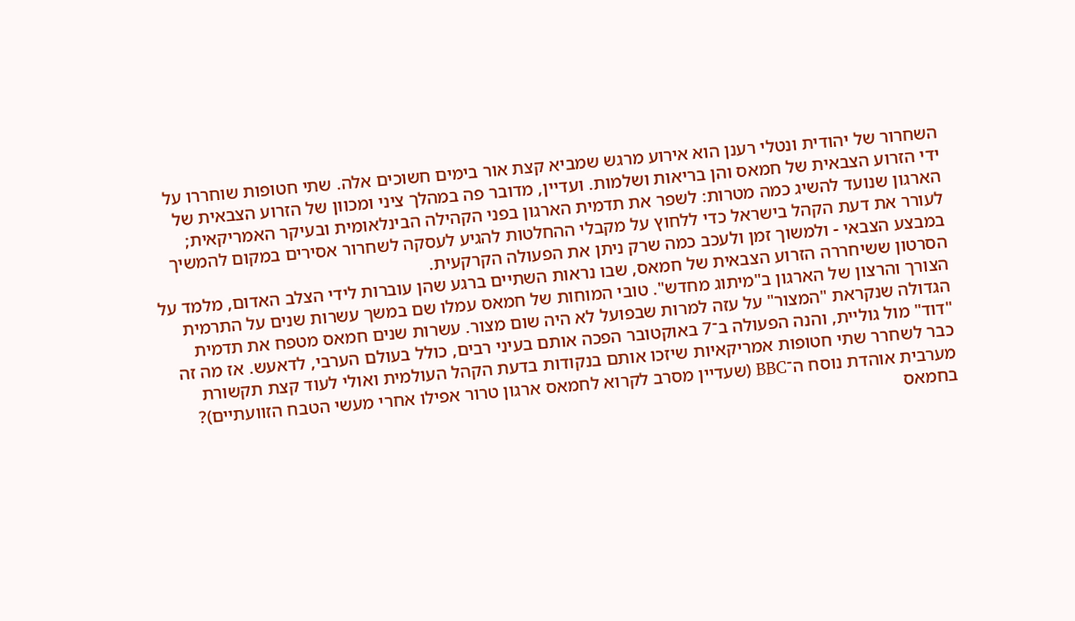השחרור של יהודית ונטלי רענן הוא אירוע מרגש שמביא קצת אור בימים חשוכים אלה. שתי חטופות שוחררו על ידי הזרוע הצבאית של חמאס והן בריאות ושלמות. ועדיין, מדובר פה במהלך ציני ומכוון של הזרוע הצבאית של הארגון שנועד להשיג כמה מטרות: לשפר את תדמית הארגון בפני הקהילה הבינלאומית ובעיקר האמריקאית; לעורר את דעת הקהל בישראל כדי ללחוץ על מקבלי ההחלטות להגיע לעסקה לשחרור אסירים במקום להמשיך במבצע הצבאי - ולמשוך זמן ולעכב כמה שרק ניתן את הפעולה הקרקעית.
הסרטון ששיחררה הזרוע הצבאית של חמאס, שבו נראות השתיים ברגע שהן עוברות לידי הצלב האדום, מלמד על הצורך והרצון של הארגון ב"מיתוג מחדש". טובי המוחות של חמאס עמלו שם במשך עשרות שנים על התרמית הגדולה שנקראת "המצור" על עזה למרות שבפועל לא היה שום מצור. עשרות שנים חמאס מטפח את תדמית "דוד" מול גוליית, והנה הפעולה ב־7 באוקטובר הפכה אותם בעיני רבים, כולל בעולם הערבי, לדאעש. אז מה זה כבר לשחרר שתי חטופות אמריקאיות שיזכו אותם בנקודות בדעת הקהל העולמית ואולי לעוד קצת תקשורת מערבית אוהדת נוסח ה־BBC (שעדיין מסרב לקרוא לחמאס ארגון טרור אפילו אחרי מעשי הטבח הזוועתיים)?
בחמאס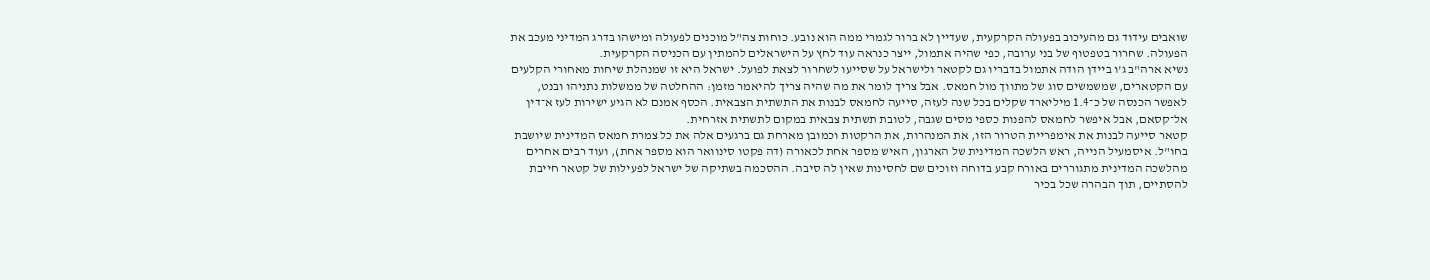שואבים עידוד גם מהעיכוב בפעולה הקרקעית, שעדיין לא ברור לגמרי ממה הוא נובע. כוחות צה"ל מוכנים לפעולה ומישהו בדרג המדיני מעכב את הפעולה. שחרור בטפטוף של בני ערובה, כפי שהיה אתמול, ייצר כנראה עוד לחץ על הישראלים להמתין עם הכניסה הקרקעית.
נשיא ארה"ב ג'ו ביידן הודה אתמול בדבריו גם לקטאר ולישראל על שסייעו לשחרור לצאת לפועל. ישראל היא זו שמנהלת שיחות מאחורי הקלעים עם הקטארים, שמשמשים סוג של מתווך מול חמאס. אבל צריך לומר את מה שהיה צריך להיאמר מזמן: ההחלטה של ממשלות נתניהו ובנט, לאפשר הכנסה של כ־1.4 מיליארד שקלים בכל שנה לעזה, סייעה לחמאס לבנות את התשתית הצבאית. הכסף אמנם לא הגיע ישירות לעז א־דין אל־קסאם, אבל איפשר לחמאס להפנות כספי מסים שגבה, לטובת תשתית צבאית במקום לתשתית אזרחית.
קטאר סייעה לבנות את אימפריית הטרור הזו, את המנהרות, את הרקטות וכמובן מארחת גם ברגעים אלה את כל צמרת חמאס המדינית שיושבת בחו"ל. איסמעיל הנייה, ראש הלשכה המדינית של הארגון, האיש מספר אחת לכאורה (דה פקטו סינוואר הוא מספר אחת), ועוד רבים אחרים מהלשכה המדינית מתגוררים באורח קבע בדוחה וזוכים שם לחסינות שאין לה סיבה. ההסכמה בשתיקה של ישראל לפעילות של קטאר חייבת להסתיים, תוך הבהרה שכל בכיר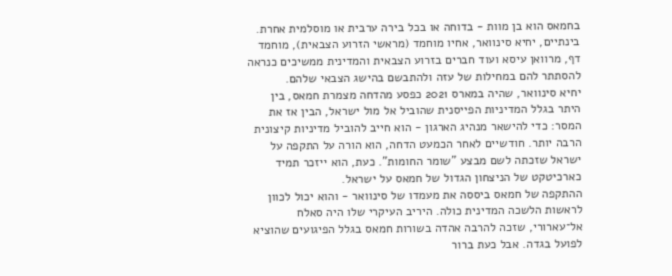בחמאס הוא בן מוות - בדוחה או בכל בירה ערבית או מוסלמית אחרת.
בינתיים, יחיא סינוואר, אחיו מוחמד (מראשי הזרוע הצבאית), מוחמד דף, מרוואן עיסא ועוד חברים בזרוע הצבאית והמדינית ממשיכים כנראה להסתתר להם במחילות של עזה ולהתבשם בהישג הצבאי שלהם.
יחיא סינוואר, שהיה במארס 2021 כפסע מהדחה מצמרת חמאס, בין היתר בגלל המדיניות הפייסנית שהוביל אל מול ישראל, הבין אז את המסר: כדי להישאר מנהיג הארגון - הוא חייב להוביל מדיניות קיצונית הרבה יותר. חודשיים לאחר הכמעט הדחה, הוא הורה על התקפה על ישראל שזכתה לשם מבצע "שומר החומות". כעת, הוא ייזכר תמיד כארכיטקט של הניצחון הגדול של חמאס על ישראל.
ההתקפה של חמאס ביססה את מעמדו של סינוואר - והוא יכול לכוון לראשות הלשכה המדינית כולה. היריב העיקרי שלו היה סאלח אל־עארורי, שזכה להרבה אהדה בשורות חמאס בגלל הפיגועים שהוציא לפועל בגדה. אבל כעת ברור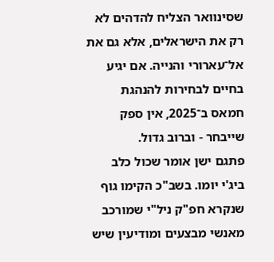שסינוואר הצליח להדהים לא רק את הישראלים, אלא גם את אל־עארורי והנייה. אם יגיע בחיים לבחירות להנהגת חמאס ב־2025, אין ספק שייבחר - וברוב גדול.
פתגם ישן אומר שכול כלב ביג'י יומו. בשב"כ הקימו גוף שנקרא חפ"ק ניל"י שמורכב מאנשי מבצעים ומודיעין שיש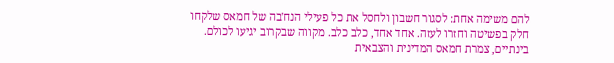להם משימה אחת: לסגור חשבון ולחסל את כל פעילי הנח'בה של חמאס שלקחו חלק בפשיטה וחזרו לעזה. אחד אחד, כלב כלב. מקווה שבקרוב יגיעו לכולם.
בינתיים, צמרת חמאס המדינית והצבאית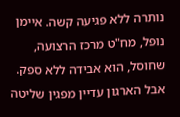נותרה ללא פגיעה קשה. איימן נופל, מח"ט מרכז הרצועה, שחוסל, הוא אבידה ללא ספק. אבל הארגון עדיין מפגין שליטה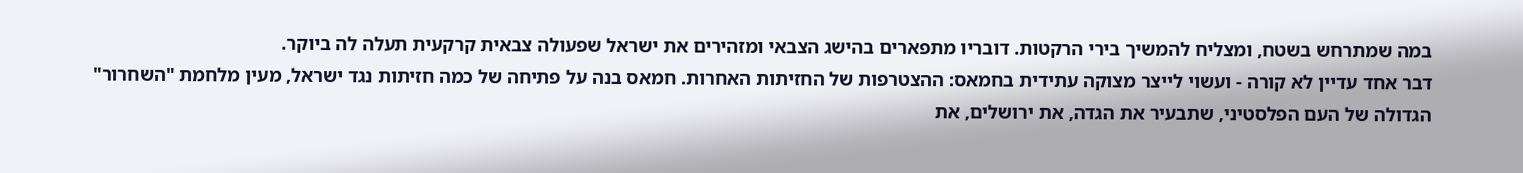במה שמתרחש בשטח, ומצליח להמשיך בירי הרקטות. דובריו מתפארים בהישג הצבאי ומזהירים את ישראל שפעולה צבאית קרקעית תעלה לה ביוקר.
דבר אחד עדיין לא קורה - ועשוי לייצר מצוקה עתידית בחמאס: ההצטרפות של החזיתות האחרות. חמאס בנה על פתיחה של כמה חזיתות נגד ישראל, מעין מלחמת "השחרור" הגדולה של העם הפלסטיני, שתבעיר את הגדה, את ירושלים, את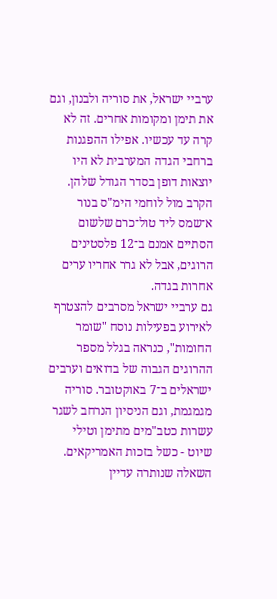ערביי ישראל, את סוריה ולבנון, וגם את תימן ומקומות אחרים. זה לא קרה עד עכשיו. אפילו ההפגנות ברחבי הגדה המערבית לא היו יוצאות דופן בסדר הגודל שלהן. הקרב מול לוחמי הימ"ס בנור א־שמס ליד טול־כרם שלשום הסתיים אמנם ב־12 פלסטינים הרוגים, אבל לא גרר אחריו ערים אחרות בגדה.
גם ערביי ישראל מסרבים להצטרף לאירוע בפעילות נוסח "שומר החומות", כנראה בגלל מספר ההרוגים הגבוה של בדואים וערבים ישראלים ב־7 באוקטובר. סוריה מגמגמת, וגם הניסיון הנרחב לשגר עשרות כטב"מים מתימן וטילי שיוט - כשל בזכות האמריקאים.
השאלה שנותרה עדיין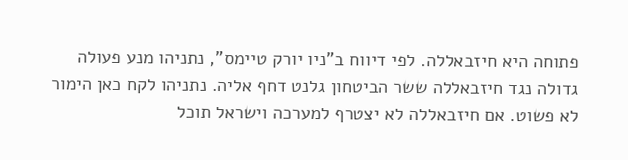פתוחה היא חיזבאללה. לפי דיווח ב"ניו יורק טיימס", נתניהו מנע פעולה גדולה נגד חיזבאללה ששר הביטחון גלנט דחף אליה. נתניהו לקח כאן הימור לא פשוט. אם חיזבאללה לא יצטרף למערכה וישראל תוכל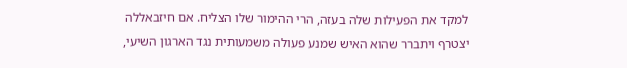למקד את הפעילות שלה בעזה, הרי ההימור שלו הצליח. אם חיזבאללה יצטרף ויתברר שהוא האיש שמנע פעולה משמעותית נגד הארגון השיעי,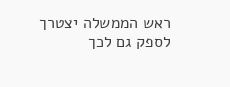ראש הממשלה יצטרך לספק גם לכך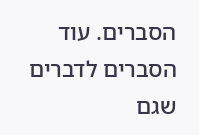הסברים. עוד הסברים לדברים שגם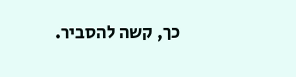כך, קשה להסביר.